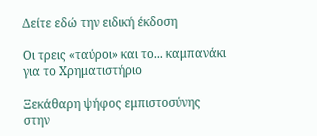Δείτε εδώ την ειδική έκδοση

Οι τρεις «ταύροι» και το... καμπανάκι για το Χρηματιστήριο

Ξεκάθαρη ψήφος εμπιστοσύνης στην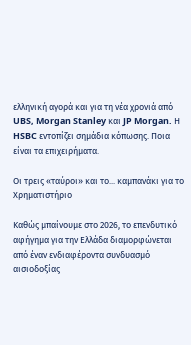ελληνική αγορά και για τη νέα χρονιά από UBS, Morgan Stanley και JP Morgan. Η HSBC εντοπίζει σημάδια κόπωσης. Ποια είναι τα επιχειρήματα.

Οι τρεις «ταύροι» και το... καμπανάκι για το Χρηματιστήριο

Καθώς μπαίνουμε στο 2026, το επενδυτικό αφήγημα για την Ελλάδα διαμορφώνεται από έναν ενδιαφέροντα συνδυασμό αισιοδοξίας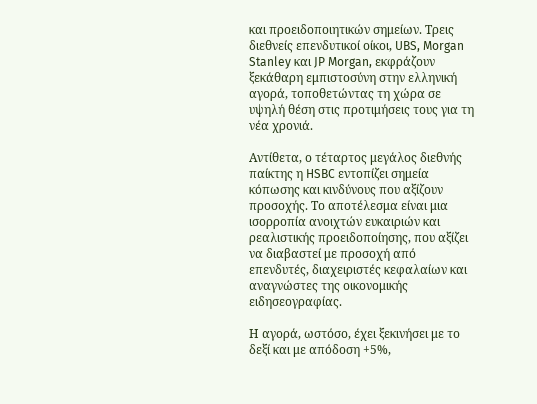και προειδοποιητικών σημείων. Τρεις διεθνείς επενδυτικοί οίκοι, UBS, Morgan Stanley και JP Morgan, εκφράζουν ξεκάθαρη εμπιστοσύνη στην ελληνική αγορά, τοποθετώντας τη χώρα σε υψηλή θέση στις προτιμήσεις τους για τη νέα χρονιά.

Αντίθετα, ο τέταρτος μεγάλος διεθνής παίκτης η HSBC εντοπίζει σημεία κόπωσης και κινδύνους που αξίζουν προσοχής. Το αποτέλεσμα είναι μια ισορροπία ανοιχτών ευκαιριών και ρεαλιστικής προειδοποίησης, που αξίζει να διαβαστεί με προσοχή από επενδυτές, διαχειριστές κεφαλαίων και αναγνώστες της οικονομικής ειδησεογραφίας.

Η αγορά, ωστόσο, έχει ξεκινήσει με το δεξί και με απόδοση +5%,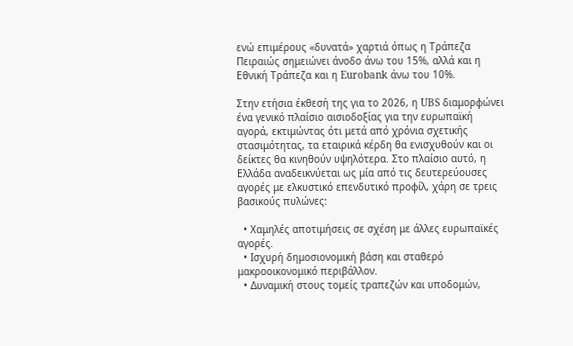ενώ επιμέρους «δυνατά» χαρτιά όπως η Τράπεζα Πειραιώς σημειώνει άνοδο άνω του 15%, αλλά και η Εθνική Τράπεζα και η Eurobank άνω του 10%.

Στην ετήσια έκθεσή της για το 2026, η UBS διαμορφώνει ένα γενικό πλαίσιο αισιοδοξίας για την ευρωπαϊκή αγορά, εκτιμώντας ότι μετά από χρόνια σχετικής στασιμότητας, τα εταιρικά κέρδη θα ενισχυθούν και οι δείκτες θα κινηθούν υψηλότερα. Στο πλαίσιο αυτό, η Ελλάδα αναδεικνύεται ως μία από τις δευτερεύουσες αγορές με ελκυστικό επενδυτικό προφίλ, χάρη σε τρεις βασικούς πυλώνες:

  • Χαμηλές αποτιμήσεις σε σχέση με άλλες ευρωπαϊκές αγορές.
  • Ισχυρή δημοσιονομική βάση και σταθερό μακροοικονομικό περιβάλλον.
  • Δυναμική στους τομείς τραπεζών και υποδομών,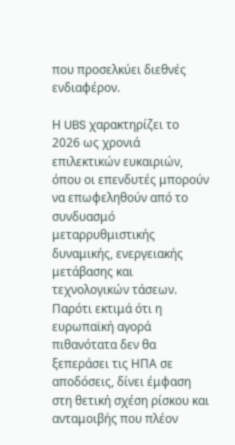που προσελκύει διεθνές ενδιαφέρον.

Η UBS χαρακτηρίζει το 2026 ως χρονιά επιλεκτικών ευκαιριών, όπου οι επενδυτές μπορούν να επωφεληθούν από το συνδυασμό μεταρρυθμιστικής δυναμικής, ενεργειακής μετάβασης και τεχνολογικών τάσεων. Παρότι εκτιμά ότι η ευρωπαϊκή αγορά πιθανότατα δεν θα ξεπεράσει τις ΗΠΑ σε αποδόσεις, δίνει έμφαση στη θετική σχέση ρίσκου και ανταμοιβής που πλέον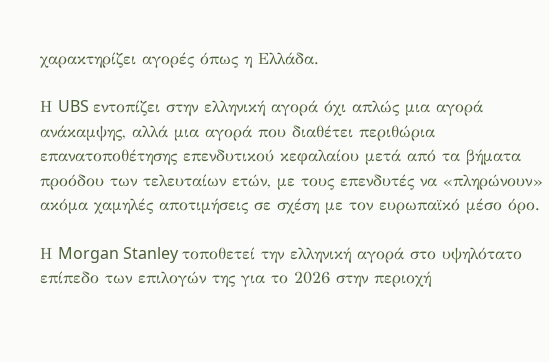χαρακτηρίζει αγορές όπως η Ελλάδα.

Η UBS εντοπίζει στην ελληνική αγορά όχι απλώς μια αγορά ανάκαμψης, αλλά μια αγορά που διαθέτει περιθώρια επανατοποθέτησης επενδυτικού κεφαλαίου μετά από τα βήματα προόδου των τελευταίων ετών, με τους επενδυτές να «πληρώνουν» ακόμα χαμηλές αποτιμήσεις σε σχέση με τον ευρωπαϊκό μέσο όρο.

Η Morgan Stanley τοποθετεί την ελληνική αγορά στο υψηλότατο επίπεδο των επιλογών της για το 2026 στην περιοχή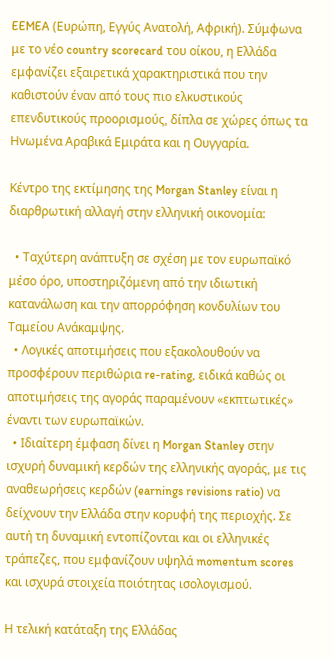EEMEA (Ευρώπη, Εγγύς Ανατολή, Αφρική). Σύμφωνα με το νέο country scorecard του οίκου, η Ελλάδα εμφανίζει εξαιρετικά χαρακτηριστικά που την καθιστούν έναν από τους πιο ελκυστικούς επενδυτικούς προορισμούς, δίπλα σε χώρες όπως τα Ηνωμένα Αραβικά Εμιράτα και η Ουγγαρία.

Κέντρο της εκτίμησης της Morgan Stanley είναι η διαρθρωτική αλλαγή στην ελληνική οικονομία:

  • Ταχύτερη ανάπτυξη σε σχέση με τον ευρωπαϊκό μέσο όρο, υποστηριζόμενη από την ιδιωτική κατανάλωση και την απορρόφηση κονδυλίων του Ταμείου Ανάκαμψης.
  • Λογικές αποτιμήσεις που εξακολουθούν να προσφέρουν περιθώρια re-rating, ειδικά καθώς οι αποτιμήσεις της αγοράς παραμένουν «εκπτωτικές» έναντι των ευρωπαϊκών.
  • Ιδιαίτερη έμφαση δίνει η Morgan Stanley στην ισχυρή δυναμική κερδών της ελληνικής αγοράς, με τις αναθεωρήσεις κερδών (earnings revisions ratio) να δείχνουν την Ελλάδα στην κορυφή της περιοχής. Σε αυτή τη δυναμική εντοπίζονται και οι ελληνικές τράπεζες, που εμφανίζουν υψηλά momentum scores και ισχυρά στοιχεία ποιότητας ισολογισμού.

Η τελική κατάταξη της Ελλάδας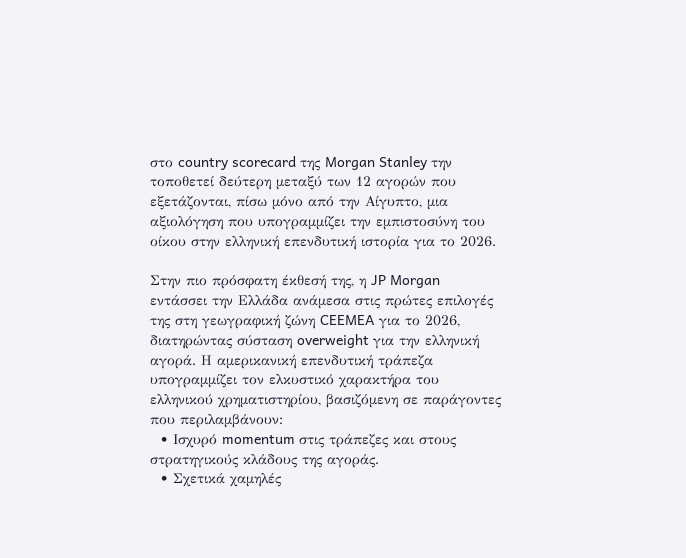στο country scorecard της Morgan Stanley την τοποθετεί δεύτερη μεταξύ των 12 αγορών που εξετάζονται, πίσω μόνο από την Αίγυπτο, μια αξιολόγηση που υπογραμμίζει την εμπιστοσύνη του οίκου στην ελληνική επενδυτική ιστορία για το 2026.

Στην πιο πρόσφατη έκθεσή της, η JP Morgan εντάσσει την Ελλάδα ανάμεσα στις πρώτες επιλογές της στη γεωγραφική ζώνη CEEMEA για το 2026, διατηρώντας σύσταση overweight για την ελληνική αγορά. Η αμερικανική επενδυτική τράπεζα υπογραμμίζει τον ελκυστικό χαρακτήρα του ελληνικού χρηματιστηρίου, βασιζόμενη σε παράγοντες που περιλαμβάνουν:
  • Ισχυρό momentum στις τράπεζες και στους στρατηγικούς κλάδους της αγοράς.
  • Σχετικά χαμηλές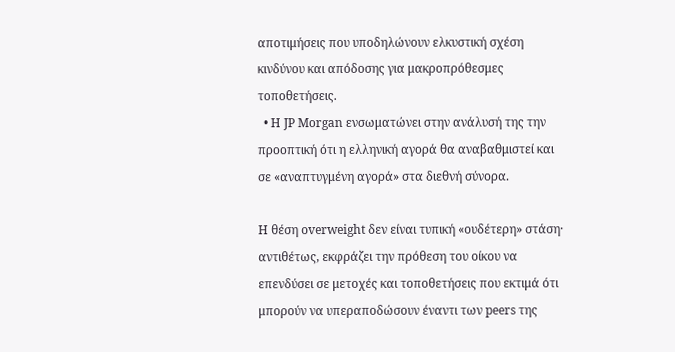αποτιμήσεις που υποδηλώνουν ελκυστική σχέση κινδύνου και απόδοσης για μακροπρόθεσμες τοποθετήσεις.
  • Η JP Morgan ενσωματώνει στην ανάλυσή της την προοπτική ότι η ελληνική αγορά θα αναβαθμιστεί και σε «αναπτυγμένη αγορά» στα διεθνή σύνορα.

Η θέση overweight δεν είναι τυπική «ουδέτερη» στάση· αντιθέτως, εκφράζει την πρόθεση του οίκου να επενδύσει σε μετοχές και τοποθετήσεις που εκτιμά ότι μπορούν να υπεραποδώσουν έναντι των peers της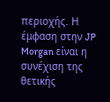περιοχής. Η έμφαση στην JP Morgan είναι η συνέχιση της θετικής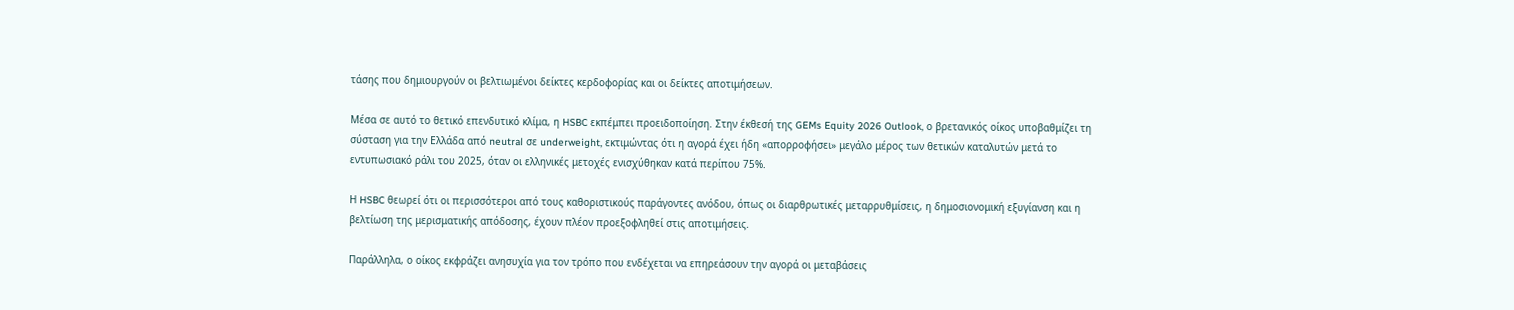τάσης που δημιουργούν οι βελτιωμένοι δείκτες κερδοφορίας και οι δείκτες αποτιμήσεων.

Μέσα σε αυτό το θετικό επενδυτικό κλίμα, η HSBC εκπέμπει προειδοποίηση. Στην έκθεσή της GEMs Equity 2026 Outlook, ο βρετανικός οίκος υποβαθμίζει τη σύσταση για την Ελλάδα από neutral σε underweight, εκτιμώντας ότι η αγορά έχει ήδη «απορροφήσει» μεγάλο μέρος των θετικών καταλυτών μετά το εντυπωσιακό ράλι του 2025, όταν οι ελληνικές μετοχές ενισχύθηκαν κατά περίπου 75%.

Η HSBC θεωρεί ότι οι περισσότεροι από τους καθοριστικούς παράγοντες ανόδου, όπως οι διαρθρωτικές μεταρρυθμίσεις, η δημοσιονομική εξυγίανση και η βελτίωση της μερισματικής απόδοσης, έχουν πλέον προεξοφληθεί στις αποτιμήσεις.

Παράλληλα, ο οίκος εκφράζει ανησυχία για τον τρόπο που ενδέχεται να επηρεάσουν την αγορά οι μεταβάσεις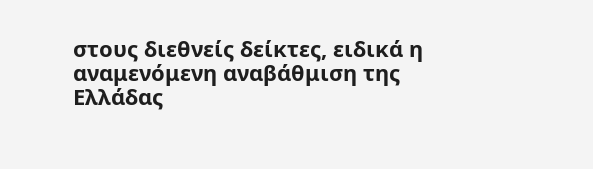στους διεθνείς δείκτες, ειδικά η αναμενόμενη αναβάθμιση της Ελλάδας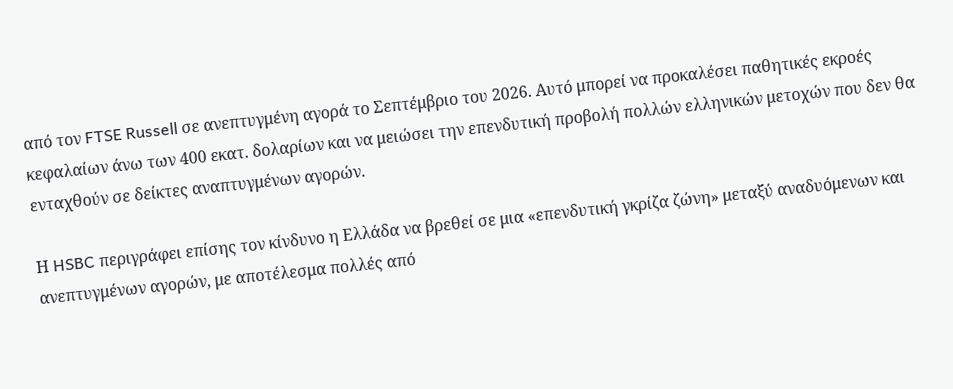από τον FTSE Russell σε ανεπτυγμένη αγορά το Σεπτέμβριο του 2026. Αυτό μπορεί να προκαλέσει παθητικές εκροές κεφαλαίων άνω των 400 εκατ. δολαρίων και να μειώσει την επενδυτική προβολή πολλών ελληνικών μετοχών που δεν θα ενταχθούν σε δείκτες αναπτυγμένων αγορών.

Η HSBC περιγράφει επίσης τον κίνδυνο η Ελλάδα να βρεθεί σε μια «επενδυτική γκρίζα ζώνη» μεταξύ αναδυόμενων και ανεπτυγμένων αγορών, με αποτέλεσμα πολλές από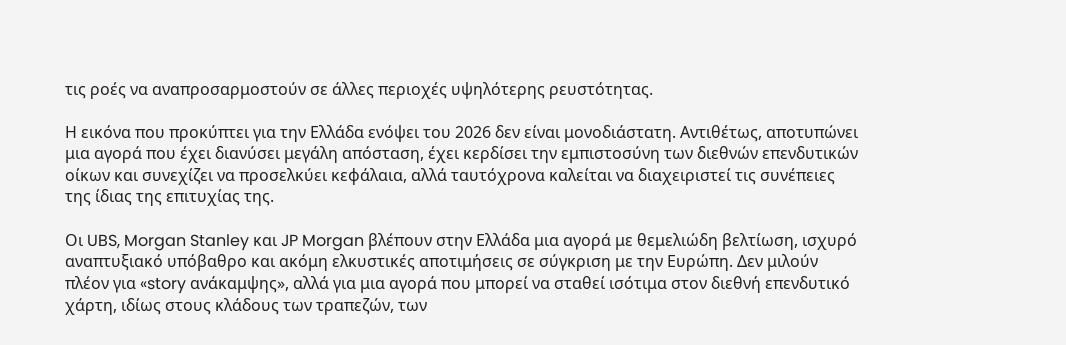τις ροές να αναπροσαρμοστούν σε άλλες περιοχές υψηλότερης ρευστότητας.

Η εικόνα που προκύπτει για την Ελλάδα ενόψει του 2026 δεν είναι μονοδιάστατη. Αντιθέτως, αποτυπώνει μια αγορά που έχει διανύσει μεγάλη απόσταση, έχει κερδίσει την εμπιστοσύνη των διεθνών επενδυτικών οίκων και συνεχίζει να προσελκύει κεφάλαια, αλλά ταυτόχρονα καλείται να διαχειριστεί τις συνέπειες της ίδιας της επιτυχίας της.

Οι UBS, Morgan Stanley και JP Morgan βλέπουν στην Ελλάδα μια αγορά με θεμελιώδη βελτίωση, ισχυρό αναπτυξιακό υπόβαθρο και ακόμη ελκυστικές αποτιμήσεις σε σύγκριση με την Ευρώπη. Δεν μιλούν πλέον για «story ανάκαμψης», αλλά για μια αγορά που μπορεί να σταθεί ισότιμα στον διεθνή επενδυτικό χάρτη, ιδίως στους κλάδους των τραπεζών, των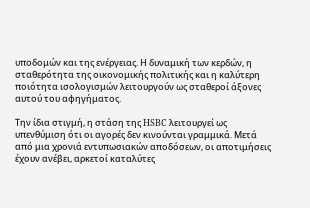υποδομών και της ενέργειας. Η δυναμική των κερδών, η σταθερότητα της οικονομικής πολιτικής και η καλύτερη ποιότητα ισολογισμών λειτουργούν ως σταθεροί άξονες αυτού του αφηγήματος.

Την ίδια στιγμή, η στάση της HSBC λειτουργεί ως υπενθύμιση ότι οι αγορές δεν κινούνται γραμμικά. Μετά από μια χρονιά εντυπωσιακών αποδόσεων, οι αποτιμήσεις έχουν ανέβει, αρκετοί καταλύτες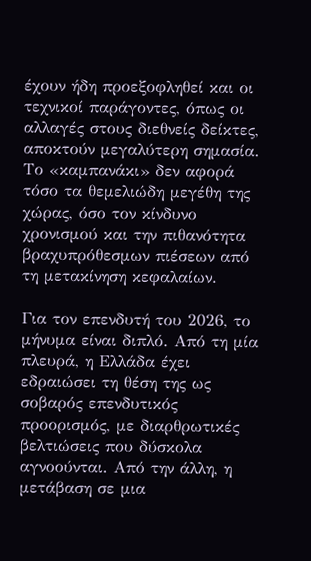έχουν ήδη προεξοφληθεί και οι τεχνικοί παράγοντες, όπως οι αλλαγές στους διεθνείς δείκτες, αποκτούν μεγαλύτερη σημασία. Το «καμπανάκι» δεν αφορά τόσο τα θεμελιώδη μεγέθη της χώρας, όσο τον κίνδυνο χρονισμού και την πιθανότητα βραχυπρόθεσμων πιέσεων από τη μετακίνηση κεφαλαίων.

Για τον επενδυτή του 2026, το μήνυμα είναι διπλό. Από τη μία πλευρά, η Ελλάδα έχει εδραιώσει τη θέση της ως σοβαρός επενδυτικός προορισμός, με διαρθρωτικές βελτιώσεις που δύσκολα αγνοούνται. Από την άλλη, η μετάβαση σε μια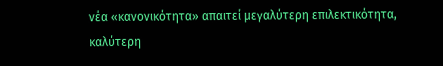νέα «κανονικότητα» απαιτεί μεγαλύτερη επιλεκτικότητα, καλύτερη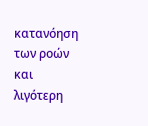κατανόηση των ροών και λιγότερη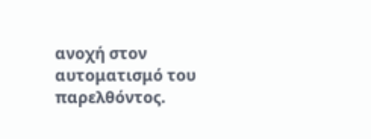ανοχή στον αυτοματισμό του παρελθόντος.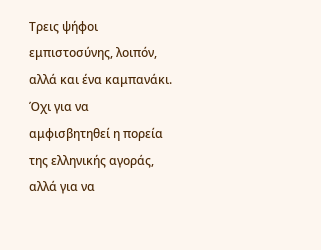Τρεις ψήφοι εμπιστοσύνης, λοιπόν, αλλά και ένα καμπανάκι. Όχι για να αμφισβητηθεί η πορεία της ελληνικής αγοράς, αλλά για να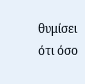θυμίσει ότι όσο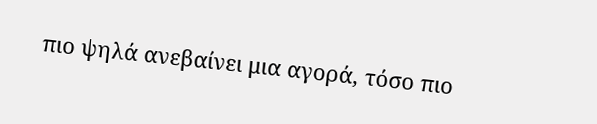πιο ψηλά ανεβαίνει μια αγορά, τόσο πιο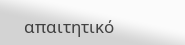απαιτητικό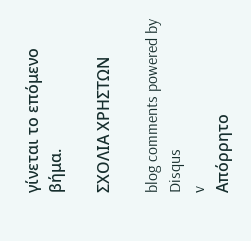γίνεται το επόμενο βήμα.

ΣΧΟΛΙΑ ΧΡΗΣΤΩΝ

blog comments powered by Disqus
v
Απόρρητο